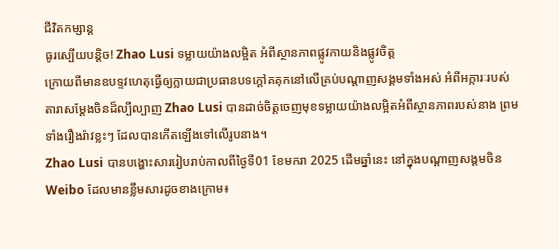ជីវិតកម្សាន្ដ
ធូរស្បើយបន្ដិច! Zhao Lusi ទម្លាយយ៉ាងលម្អិត អំពីស្ថានភាពផ្លូវកាយនិងផ្លូវចិត្ត
ក្រោយពីមានឧបទ្ទវហេតុធ្វើឲ្យក្លាយជាប្រធានបទក្ដៅគគុកនៅលើគ្រប់បណ្ដាញសង្គមទាំងអស់ អំពីអក្ការៈរបស់តារាសម្ដែងចិនដ៏ល្បីល្បាញ Zhao Lusi បានដាច់ចិត្តចេញមុខទម្លាយយ៉ាងលម្អិតអំពីស្ថានភាពរបស់នាង ព្រមទាំងរឿងរ៉ាវខ្លះៗ ដែលបានកើតឡើងទៅលើរូបនាង។
Zhao Lusi បានបង្ហោះសាររៀបរាប់កាលពីថ្ងៃទី01 ខែមករា 2025 ដើមឆ្នាំនេះ នៅក្នុងបណ្ដាញសង្គមចិន Weibo ដែលមានខ្លឹមសារដូចខាងក្រោម៖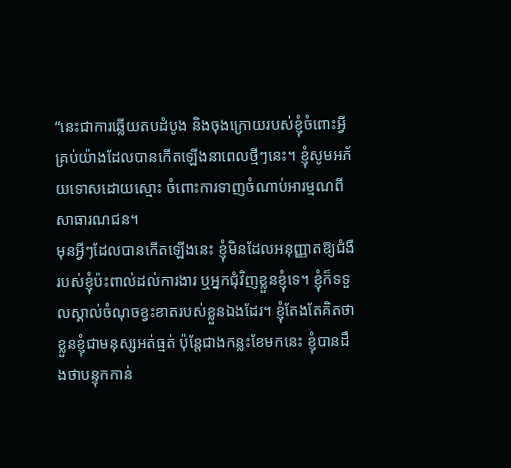“នេះជាការឆ្លើយតបដំបូង និងចុងក្រោយរបស់ខ្ញុំចំពោះអ្វីគ្រប់យ៉ាងដែលបានកើតឡើងនាពេលថ្មីៗនេះ។ ខ្ញុំសូមអភ័យទោសដោយស្មោះ ចំពោះការទាញចំណាប់អារម្មណពីសាធារណជន។
មុនអ្វីៗដែលបានកើតឡើងនេះ ខ្ញុំមិនដែលអនុញ្ញាតឱ្យជំងឺរបស់ខ្ញុំប៉ះពាល់ដល់ការងារ ឬអ្នកជុំវិញខ្លួនខ្ញុំទេ។ ខ្ញុំក៏ទទួលស្គាល់ចំណុចខ្វះខាតរបស់ខ្លួនឯងដែរ។ ខ្ញុំតែងតែគិតថាខ្លួនខ្ញុំជាមនុស្សអត់ធ្មត់ ប៉ុន្តែជាងកន្លះខែមកនេះ ខ្ញុំបានដឹងថាបន្ទុកកាន់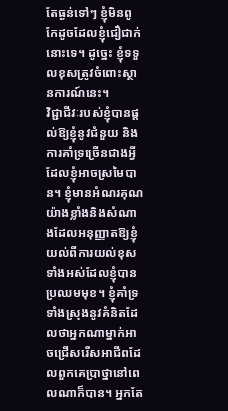តែធ្ងន់ទៅៗ ខ្ញុំមិនពូកែដូចដែលខ្ញុំជឿជាក់នោះទេ។ ដូច្នេះ ខ្ញុំទទួលខុសត្រូវចំពោះស្ថានការណ៍នេះ។
វិជ្ជាជីវៈរបស់ខ្ញុំបានផ្តល់ឱ្យខ្ញុំនូវជំនួយ និងការគាំទ្រច្រើនជាងអ្វីដែលខ្ញុំអាចស្រមៃបាន។ ខ្ញុំមានអំណរគុណយ៉ាងខ្លាំងនិងសំណាងដែលអនុញ្ញាតឱ្យខ្ញុំយល់ពីការយល់ខុសទាំងអស់ដែលខ្ញុំបានប្រឈមមុខ។ ខ្ញុំគាំទ្រទាំងស្រុងនូវគំនិតដែលថាអ្នកណាម្នាក់អាចជ្រើសរើសអាជីពដែលពួកគេប្រាថ្នានៅពេលណាក៏បាន។ អ្នកតែ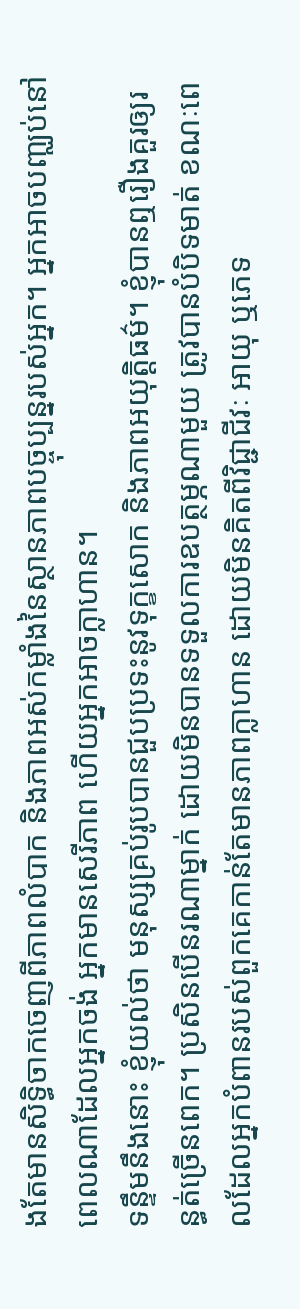ងតែមានសិទ្ធិចាកចេញពីភាពលំបាក និងភាពអស់កម្លាំងនៃស្ថានភាពបច្ចុប្បន្នរបស់អ្នក។ អ្នកអាចបញ្ឈប់នៅពេលណាដែលអ្នកចង់ អ្នកមានសេរីភាព ហើយអ្នកអាចក្លាហាន។
ទន្ទឹមនឹងនោះ ខ្ញុំយល់ថា មនុស្សគ្រប់រូបបានជួបប្រទះនូវទុក្ខសោក និងភាពអយុត្តិធម៌។ ខ្ញុំបានឮរឿងគួរឲ្យរន្ធត់ច្រើនពេក។ ប្រសិនបើនរណាម្នាក់ ដោយមិនបានទទួលការឧបត្ថម្ភណាមួយ ត្រូវបានបំបិទមាត់ ខណៈពេលដែលអ្នកបំពានរបស់ពួកគេកាន់តែមានភាពក្លាហាន ដោយមិនគិតពីវិជ្ជាជីវៈ អាយុ ឬភេទ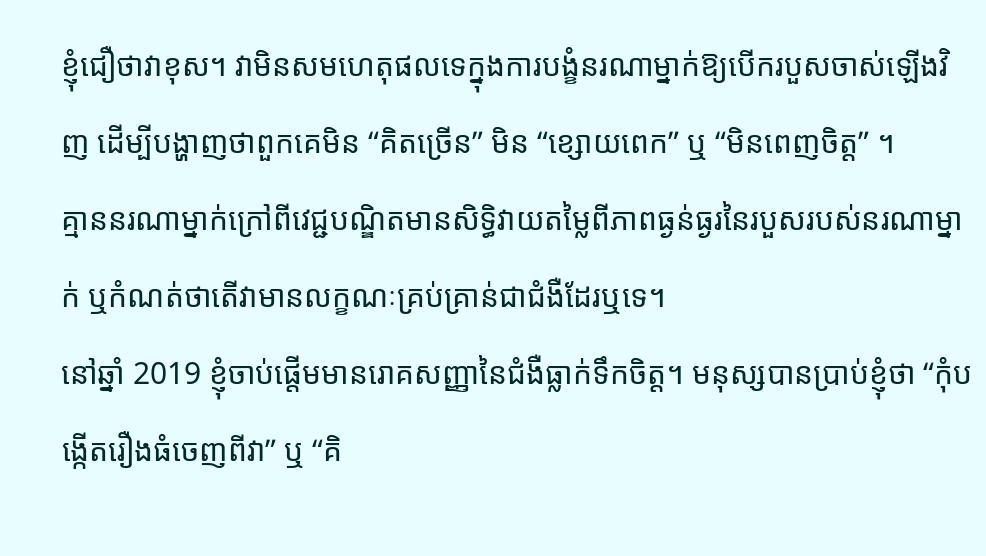ខ្ញុំជឿថាវាខុស។ វាមិនសមហេតុផលទេក្នុងការបង្ខំនរណាម្នាក់ឱ្យបើករបួសចាស់ឡើងវិញ ដើម្បីបង្ហាញថាពួកគេមិន “គិតច្រើន” មិន “ខ្សោយពេក” ឬ “មិនពេញចិត្ត” ។
គ្មាននរណាម្នាក់ក្រៅពីវេជ្ជបណ្ឌិតមានសិទ្ធិវាយតម្លៃពីភាពធ្ងន់ធ្ងរនៃរបួសរបស់នរណាម្នាក់ ឬកំណត់ថាតើវាមានលក្ខណៈគ្រប់គ្រាន់ជាជំងឺដែរឬទេ។
នៅឆ្នាំ 2019 ខ្ញុំចាប់ផ្តើមមានរោគសញ្ញានៃជំងឺធ្លាក់ទឹកចិត្ត។ មនុស្សបានប្រាប់ខ្ញុំថា “កុំបង្កើតរឿងធំចេញពីវា” ឬ “គិ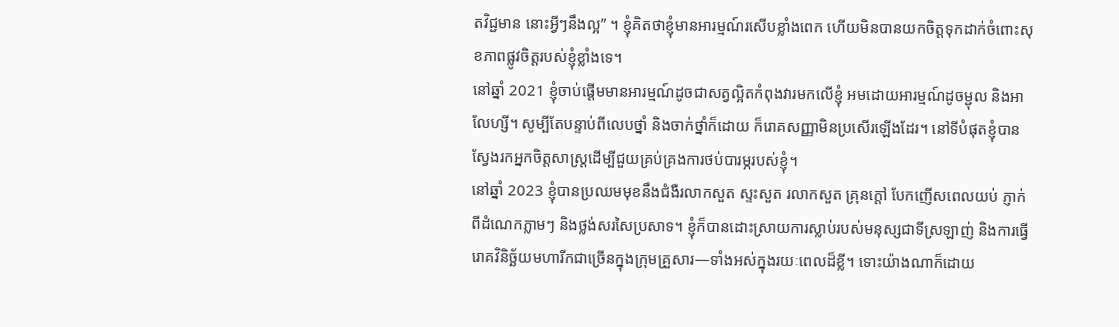តវិជ្ជមាន នោះអ្វីៗនឹងល្អ” ។ ខ្ញុំគិតថាខ្ញុំមានអារម្មណ៍រសើបខ្លាំងពេក ហើយមិនបានយកចិត្តទុកដាក់ចំពោះសុខភាពផ្លូវចិត្តរបស់ខ្ញុំខ្លាំងទេ។
នៅឆ្នាំ 2021 ខ្ញុំចាប់ផ្តើមមានអារម្មណ៍ដូចជាសត្វល្អិតកំពុងវារមកលើខ្ញុំ អមដោយអារម្មណ៍ដូចម្ជុល និងអាលែហ្សី។ សូម្បីតែបន្ទាប់ពីលេបថ្នាំ និងចាក់ថ្នាំក៏ដោយ ក៏រោគសញ្ញាមិនប្រសើរឡើងដែរ។ នៅទីបំផុតខ្ញុំបានស្វែងរកអ្នកចិត្តសាស្រ្តដើម្បីជួយគ្រប់គ្រងការថប់បារម្ភរបស់ខ្ញុំ។
នៅឆ្នាំ 2023 ខ្ញុំបានប្រឈមមុខនឹងជំងឺរលាកសួត ស្ទះសួត រលាកសួត គ្រុនក្តៅ បែកញើសពេលយប់ ភ្ញាក់ពីដំណេកភ្លាមៗ និងថ្លង់សរសៃប្រសាទ។ ខ្ញុំក៏បានដោះស្រាយការស្លាប់របស់មនុស្សជាទីស្រឡាញ់ និងការធ្វើរោគវិនិច្ឆ័យមហារីកជាច្រើនក្នុងក្រុមគ្រួសារ—ទាំងអស់ក្នុងរយៈពេលដ៏ខ្លី។ ទោះយ៉ាងណាក៏ដោយ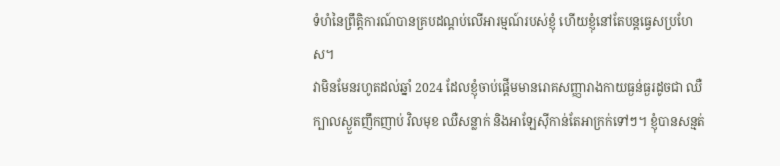ទំហំនៃព្រឹត្តិការណ៍បានគ្របដណ្ដប់លើអារម្មណ៍របស់ខ្ញុំ ហើយខ្ញុំនៅតែបន្តធ្វេសប្រហែស។
វាមិនមែនរហូតដល់ឆ្នាំ 2024 ដែលខ្ញុំចាប់ផ្តើមមានរោគសញ្ញារាងកាយធ្ងន់ធ្ងរដូចជា ឈឺក្បាលស្ងួតញឹកញាប់ វិលមុខ ឈឺសន្លាក់ និងអាឡែស៊ីកាន់តែអាក្រក់ទៅៗ។ ខ្ញុំបានសន្មត់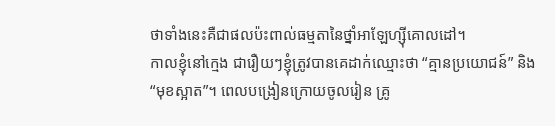ថាទាំងនេះគឺជាផលប៉ះពាល់ធម្មតានៃថ្នាំអាឡែហ្ស៊ីគោលដៅ។
កាលខ្ញុំនៅក្មេង ជារឿយៗខ្ញុំត្រូវបានគេដាក់ឈ្មោះថា “គ្មានប្រយោជន៍” និង “មុខស្អាត”។ ពេលបង្រៀនក្រោយចូលរៀន គ្រូ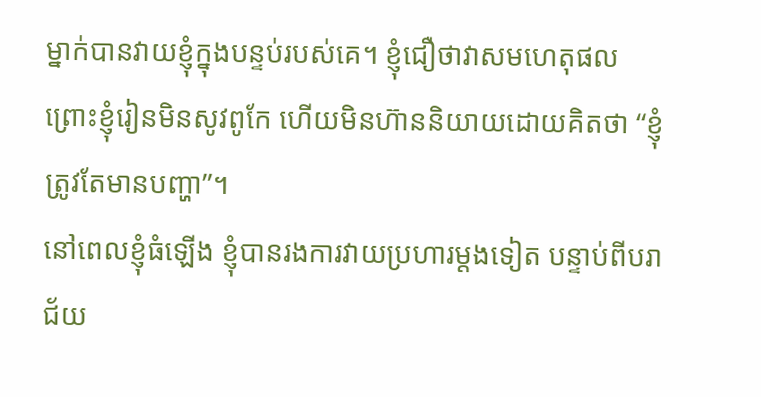ម្នាក់បានវាយខ្ញុំក្នុងបន្ទប់របស់គេ។ ខ្ញុំជឿថាវាសមហេតុផលព្រោះខ្ញុំរៀនមិនសូវពូកែ ហើយមិនហ៊ាននិយាយដោយគិតថា “ខ្ញុំត្រូវតែមានបញ្ហា”។
នៅពេលខ្ញុំធំឡើង ខ្ញុំបានរងការវាយប្រហារម្តងទៀត បន្ទាប់ពីបរាជ័យ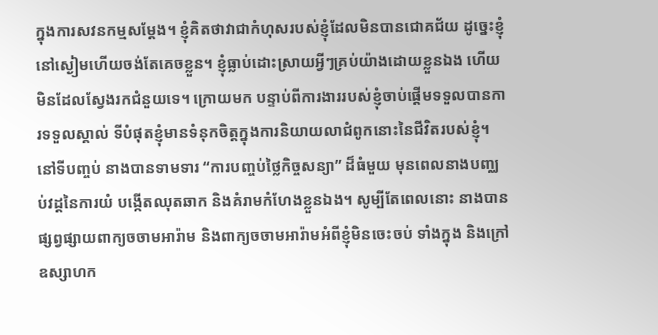ក្នុងការសវនកម្មសម្តែង។ ខ្ញុំគិតថាវាជាកំហុសរបស់ខ្ញុំដែលមិនបានជោគជ័យ ដូច្នេះខ្ញុំនៅស្ងៀមហើយចង់តែគេចខ្លួន។ ខ្ញុំធ្លាប់ដោះស្រាយអ្វីៗគ្រប់យ៉ាងដោយខ្លួនឯង ហើយមិនដែលស្វែងរកជំនួយទេ។ ក្រោយមក បន្ទាប់ពីការងាររបស់ខ្ញុំចាប់ផ្ដើមទទួលបានការទទួលស្គាល់ ទីបំផុតខ្ញុំមានទំនុកចិត្តក្នុងការនិយាយលាជំពូកនោះនៃជីវិតរបស់ខ្ញុំ។
នៅទីបញ្ចប់ នាងបានទាមទារ “ការបញ្ចប់ថ្លៃកិច្ចសន្យា” ដ៏ធំមួយ មុនពេលនាងបញ្ឈប់វដ្តនៃការយំ បង្កើតឈុតឆាក និងគំរាមកំហែងខ្លួនឯង។ សូម្បីតែពេលនោះ នាងបានផ្សព្វផ្សាយពាក្យចចាមអារ៉ាម និងពាក្យចចាមអារ៉ាមអំពីខ្ញុំមិនចេះចប់ ទាំងក្នុង និងក្រៅឧស្សាហក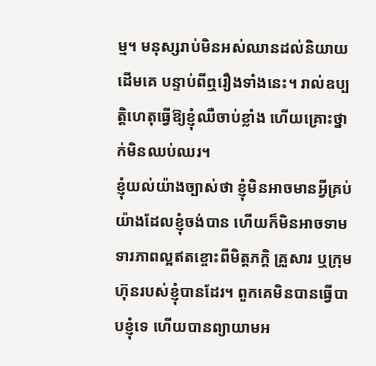ម្ម។ មនុស្សរាប់មិនអស់ឈានដល់និយាយដើមគេ បន្ទាប់ពីឮរឿងទាំងនេះ។ រាល់ឧប្បត្តិហេតុធ្វើឱ្យខ្ញុំឈឺចាប់ខ្លាំង ហើយគ្រោះថ្នាក់មិនឈប់ឈរ។
ខ្ញុំយល់យ៉ាងច្បាស់ថា ខ្ញុំមិនអាចមានអ្វីគ្រប់យ៉ាងដែលខ្ញុំចង់បាន ហើយក៏មិនអាចទាមទារភាពល្អឥតខ្ចោះពីមិត្តភក្តិ គ្រួសារ ឬក្រុមហ៊ុនរបស់ខ្ញុំបានដែរ។ ពួកគេមិនបានធ្វើបាបខ្ញុំទេ ហើយបានព្យាយាមអ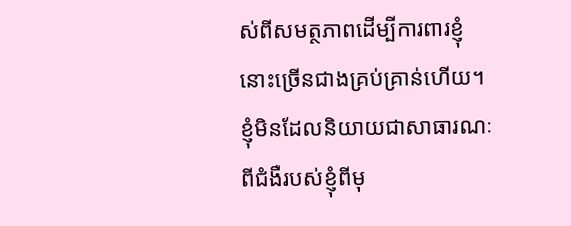ស់ពីសមត្ថភាពដើម្បីការពារខ្ញុំនោះច្រើនជាងគ្រប់គ្រាន់ហើយ។
ខ្ញុំមិនដែលនិយាយជាសាធារណៈពីជំងឺរបស់ខ្ញុំពីមុ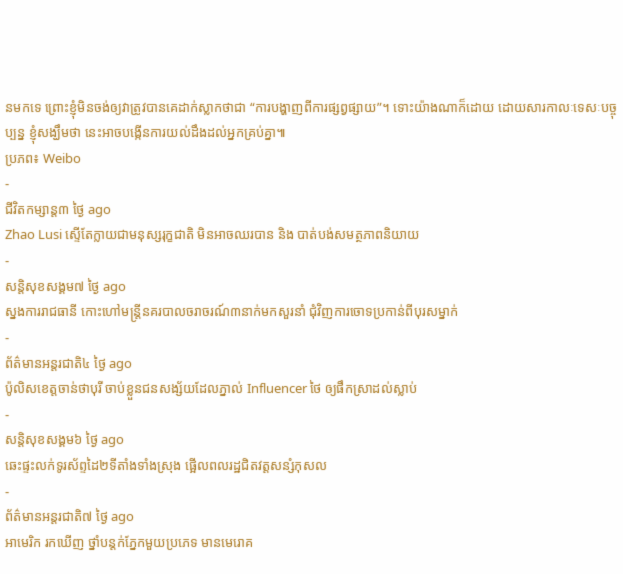នមកទេ ព្រោះខ្ញុំមិនចង់ឲ្យវាត្រូវបានគេដាក់ស្លាកថាជា “ការបង្ហាញពីការផ្សព្វផ្សាយ”។ ទោះយ៉ាងណាក៏ដោយ ដោយសារកាលៈទេសៈបច្ចុប្បន្ន ខ្ញុំសង្ឃឹមថា នេះអាចបង្កើនការយល់ដឹងដល់អ្នកគ្រប់គ្នា៕
ប្រភព៖ Weibo
-
ជីវិតកម្សាន្ដ៣ ថ្ងៃ ago
Zhao Lusi ស្ទើតែក្លាយជាមនុស្សរុក្ខជាតិ មិនអាចឈរបាន និង បាត់បង់សមត្ថភាពនិយាយ
-
សន្តិសុខសង្គម៧ ថ្ងៃ ago
ស្នងការរាជធានី កោះហៅមន្ត្រីនគរបាលចរាចរណ៍៣នាក់មកសួរនាំ ជុំវិញការចោទប្រកាន់ពីបុរសម្នាក់
-
ព័ត៌មានអន្ដរជាតិ៤ ថ្ងៃ ago
ប៉ូលិសខេត្តចាន់ថាបុរី ចាប់ខ្លួនជនសង្ស័យដែលភ្នាល់ Influencer ថៃ ឲ្យផឹកស្រាដល់ស្លាប់
-
សន្តិសុខសង្គម៦ ថ្ងៃ ago
ឆេះផ្ទះលក់ទូរស័ព្ទដៃ២ទីតាំងទាំងស្រុង ផ្អើលពលរដ្ឋជិតវត្តសន្សំកុសល
-
ព័ត៌មានអន្ដរជាតិ៧ ថ្ងៃ ago
អាមេរិក រកឃើញ ថ្នាំបន្តក់ភ្នែកមួយប្រភេទ មានមេរោគ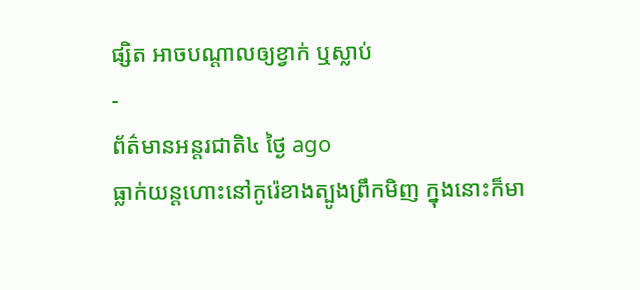ផ្សិត អាចបណ្តាលឲ្យខ្វាក់ ឬស្លាប់
-
ព័ត៌មានអន្ដរជាតិ៤ ថ្ងៃ ago
ធ្លាក់យន្តហោះនៅកូរ៉េខាងត្បូងព្រឹកមិញ ក្នុងនោះក៏មា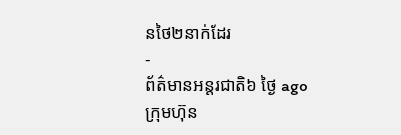នថៃ២នាក់ដែរ
-
ព័ត៌មានអន្ដរជាតិ៦ ថ្ងៃ ago
ក្រុមហ៊ុន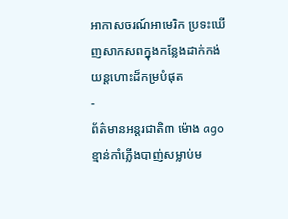អាកាសចរណ៍អាមេរិក ប្រទះឃើញសាកសពក្នុងកន្លែងដាក់កង់យន្តហោះដ៏កម្របំផុត
-
ព័ត៌មានអន្ដរជាតិ៣ ម៉ោង ago
ខ្មាន់កាំភ្លើងបាញ់សម្លាប់ម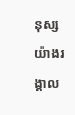នុស្សយ៉ាងរង្គាល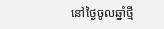នៅថ្ងៃចូលឆ្នាំថ្មី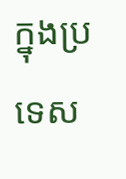ក្នុងប្រទេស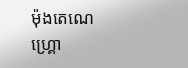ម៉ុងតេណេហ្គ្រោ